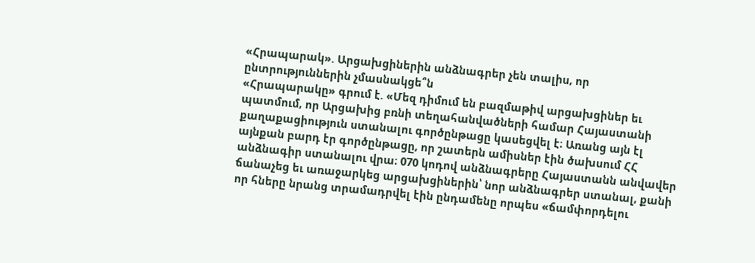«Հրապարակ». Արցախցիներին անձնագրեր չեն տալիս, որ ընտրություններին չմասնակցե՞ն
«Հրապարակը» գրում է. «Մեզ դիմում են բազմաթիվ արցախցիներ եւ պատմում, որ Արցախից բռնի տեղահանվածների համար Հայաստանի քաղաքացիություն ստանալու գործընթացը կասեցվել է։ Առանց այն էլ այնքան բարդ էր գործընթացը, որ շատերն ամիսներ էին ծախսում ՀՀ անձնագիր ստանալու վրա։ 070 կոդով անձնագրերը Հայաստանն անվավեր ճանաչեց եւ առաջարկեց արցախցիներին՝ նոր անձնագրեր ստանալ, քանի որ հները նրանց տրամադրվել էին ընդամենը որպես «ճամփորդելու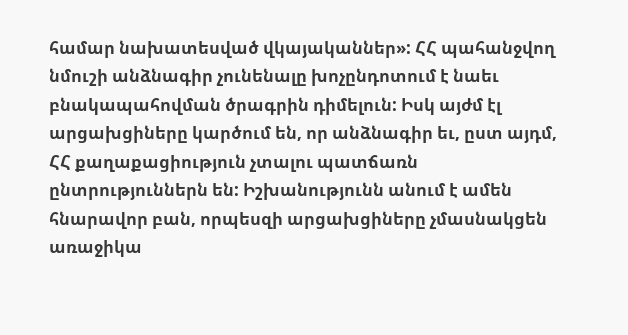համար նախատեսված վկայականներ»: ՀՀ պահանջվող նմուշի անձնագիր չունենալը խոչընդոտում է նաեւ բնակապահովման ծրագրին դիմելուն: Իսկ այժմ էլ արցախցիները կարծում են, որ անձնագիր եւ, ըստ այդմ, ՀՀ քաղաքացիություն չտալու պատճառն ընտրություններն են: Իշխանությունն անում է ամեն հնարավոր բան, որպեսզի արցախցիները չմասնակցեն առաջիկա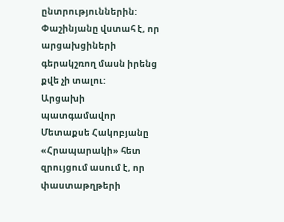ընտրություններին: Փաշինյանը վստահ է, որ արցախցիների գերակշռող մասն իրենց քվե չի տալու:
Արցախի պատգամավոր Մետաքսե Հակոբյանը «Հրապարակի» հետ զրույցում ասում է, որ փաստաթղթերի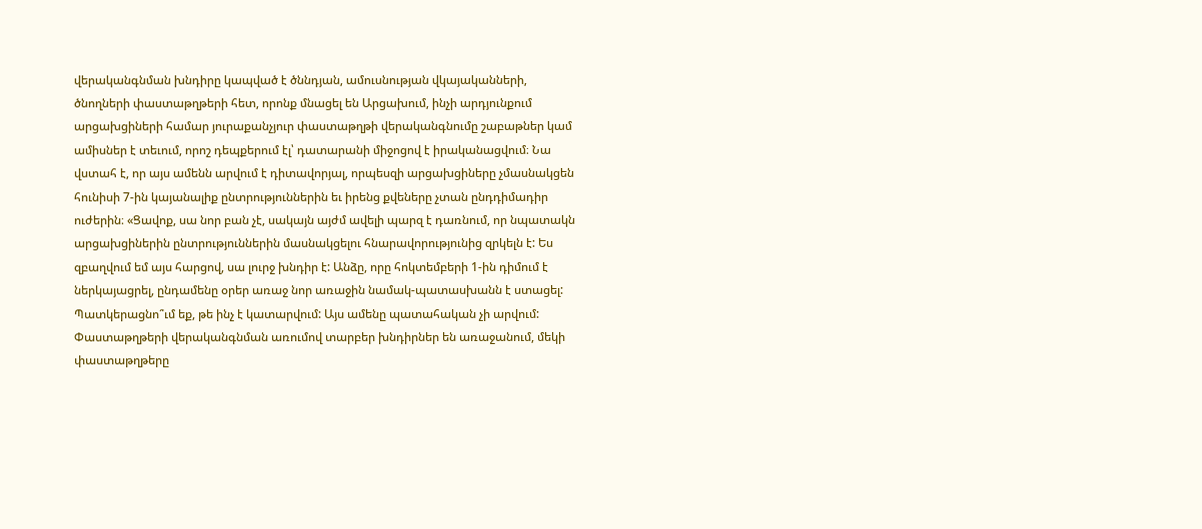վերականգնման խնդիրը կապված է ծննդյան, ամուսնության վկայականների, ծնողների փաստաթղթերի հետ, որոնք մնացել են Արցախում, ինչի արդյունքում արցախցիների համար յուրաքանչյուր փաստաթղթի վերականգնումը շաբաթներ կամ ամիսներ է տեւում, որոշ դեպքերում էլ՝ դատարանի միջոցով է իրականացվում։ Նա վստահ է, որ այս ամենն արվում է դիտավորյալ, որպեսզի արցախցիները չմասնակցեն հունիսի 7-ին կայանալիք ընտրություններին եւ իրենց քվեները չտան ընդդիմադիր ուժերին։ «Ցավոք, սա նոր բան չէ, սակայն այժմ ավելի պարզ է դառնում, որ նպատակն արցախցիներին ընտրություններին մասնակցելու հնարավորությունից զրկելն է: Ես զբաղվում եմ այս հարցով, սա լուրջ խնդիր է: Անձը, որը հոկտեմբերի 1-ին դիմում է ներկայացրել, ընդամենը օրեր առաջ նոր առաջին նամակ-պատասխանն է ստացել: Պատկերացնո՞ւմ եք, թե ինչ է կատարվում: Այս ամենը պատահական չի արվում: Փաստաթղթերի վերականգնման առումով տարբեր խնդիրներ են առաջանում, մեկի փաստաթղթերը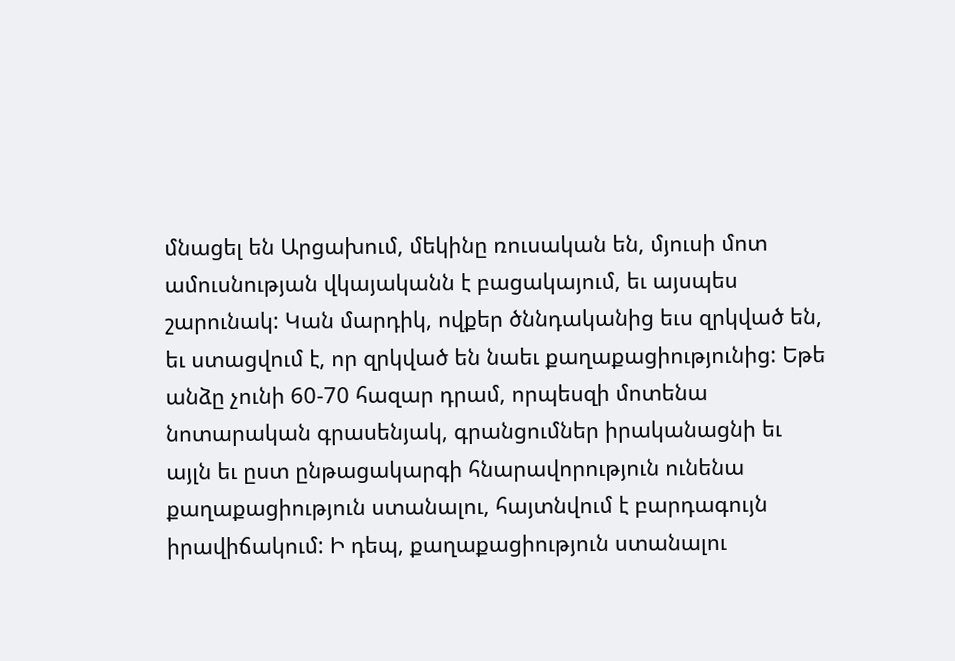մնացել են Արցախում, մեկինը ռուսական են, մյուսի մոտ ամուսնության վկայականն է բացակայում, եւ այսպես շարունակ: Կան մարդիկ, ովքեր ծննդականից եւս զրկված են, եւ ստացվում է, որ զրկված են նաեւ քաղաքացիությունից: Եթե անձը չունի 60-70 հազար դրամ, որպեսզի մոտենա նոտարական գրասենյակ, գրանցումներ իրականացնի եւ այլն եւ ըստ ընթացակարգի հնարավորություն ունենա քաղաքացիություն ստանալու, հայտնվում է բարդագույն իրավիճակում: Ի դեպ, քաղաքացիություն ստանալու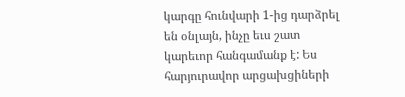կարգը հունվարի 1-ից դարձրել են օնլայն, ինչը եւս շատ կարեւոր հանգամանք է: Ես հարյուրավոր արցախցիների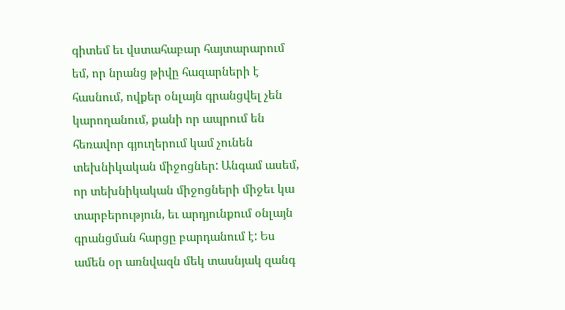գիտեմ եւ վստահաբար հայտարարում եմ, որ նրանց թիվը հազարների է հասնում, ովքեր օնլայն գրանցվել չեն կարողանում, քանի որ ապրում են հեռավոր գյուղերում կամ չունեն տեխնիկական միջոցներ: Անգամ ասեմ, որ տեխնիկական միջոցների միջեւ կա տարբերություն, եւ արդյունքում օնլայն գրանցման հարցը բարդանում է: Ես ամեն օր առնվազն մեկ տասնյակ զանգ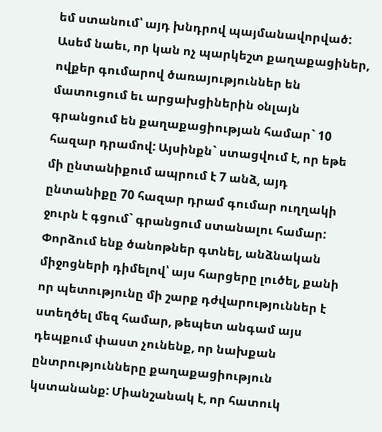եմ ստանում՝ այդ խնդրով պայմանավորված: Ասեմ նաեւ, որ կան ոչ պարկեշտ քաղաքացիներ, ովքեր գումարով ծառայություններ են մատուցում եւ արցախցիներին օնլայն գրանցում են քաղաքացիության համար` 10 հազար դրամով: Այսինքն` ստացվում է, որ եթե մի ընտանիքում ապրում է 7 անձ, այդ ընտանիքը 70 հազար դրամ գումար ուղղակի ջուրն է գցում` գրանցում ստանալու համար: Փորձում ենք ծանոթներ գտնել, անձնական միջոցների դիմելով՝ այս հարցերը լուծել, քանի որ պետությունը մի շարք դժվարություններ է ստեղծել մեզ համար, թեպետ անգամ այս դեպքում փաստ չունենք, որ նախքան ընտրությունները քաղաքացիություն կստանանք: Միանշանակ է, որ հատուկ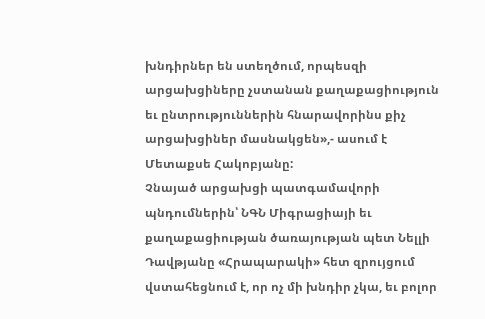խնդիրներ են ստեղծում, որպեսզի արցախցիները չստանան քաղաքացիություն եւ ընտրություններին հնարավորինս քիչ արցախցիներ մասնակցեն»,- ասում է Մետաքսե Հակոբյանը:
Չնայած արցախցի պատգամավորի պնդումներին՝ ՆԳՆ Միգրացիայի եւ քաղաքացիության ծառայության պետ Նելլի Դավթյանը «Հրապարակի» հետ զրույցում վստահեցնում է, որ ոչ մի խնդիր չկա, եւ բոլոր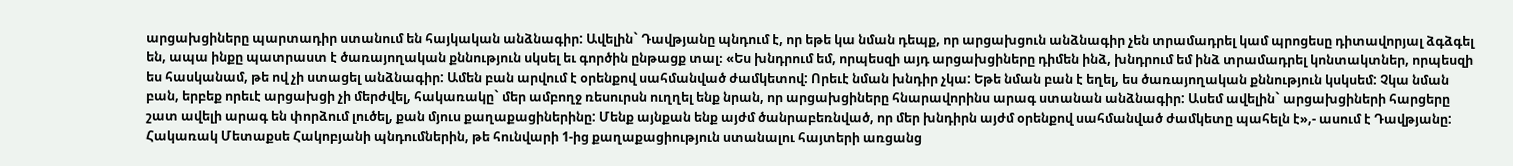արցախցիները պարտադիր ստանում են հայկական անձնագիր: Ավելին` Դավթյանը պնդում է, որ եթե կա նման դեպք, որ արցախցուն անձնագիր չեն տրամադրել կամ պրոցեսը դիտավորյալ ձգձգել են, ապա ինքը պատրաստ է ծառայողական քննություն սկսել եւ գործին ընթացք տալ։ «Ես խնդրում եմ, որպեսզի այդ արցախցիները դիմեն ինձ, խնդրում եմ ինձ տրամադրել կոնտակտներ, որպեսզի ես հասկանամ, թե ով չի ստացել անձնագիր: Ամեն բան արվում է օրենքով սահմանված ժամկետով: Որեւէ նման խնդիր չկա: Եթե նման բան է եղել, ես ծառայողական քննություն կսկսեմ: Չկա նման բան, երբեք որեւէ արցախցի չի մերժվել, հակառակը` մեր ամբողջ ռեսուրսն ուղղել ենք նրան, որ արցախցիները հնարավորինս արագ ստանան անձնագիր: Ասեմ ավելին` արցախցիների հարցերը շատ ավելի արագ են փորձում լուծել, քան մյուս քաղաքացիներինը: Մենք այնքան ենք այժմ ծանրաբեռնված, որ մեր խնդիրն այժմ օրենքով սահմանված ժամկետը պահելն է»,- ասում է Դավթյանը:
Հակառակ Մետաքսե Հակոբյանի պնդումներին, թե հունվարի 1-ից քաղաքացիություն ստանալու հայտերի առցանց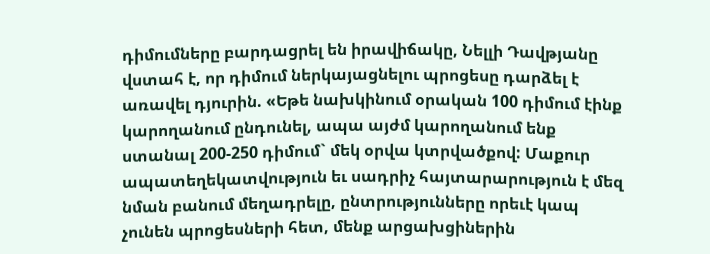դիմումները բարդացրել են իրավիճակը, Նելլի Դավթյանը վստահ է, որ դիմում ներկայացնելու պրոցեսը դարձել է առավել դյուրին. «Եթե նախկինում օրական 100 դիմում էինք կարողանում ընդունել, ապա այժմ կարողանում ենք ստանալ 200-250 դիմում` մեկ օրվա կտրվածքով: Մաքուր ապատեղեկատվություն եւ սադրիչ հայտարարություն է մեզ նման բանում մեղադրելը, ընտրությունները որեւէ կապ չունեն պրոցեսների հետ, մենք արցախցիներին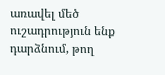առավել մեծ ուշադրություն ենք դարձնում, թող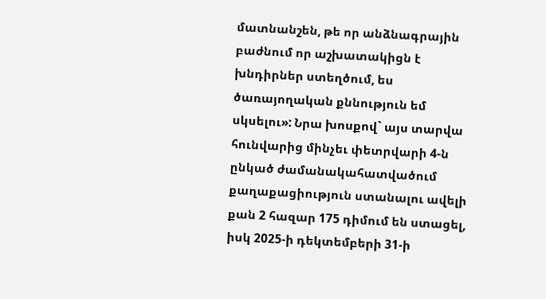մատնանշեն, թե որ անձնագրային բաժնում որ աշխատակիցն է խնդիրներ ստեղծում, ես ծառայողական քննություն եմ սկսելու»: Նրա խոսքով` այս տարվա հունվարից մինչեւ փետրվարի 4-ն ընկած ժամանակահատվածում քաղաքացիություն ստանալու ավելի քան 2 հազար 175 դիմում են ստացել, իսկ 2025-ի դեկտեմբերի 31-ի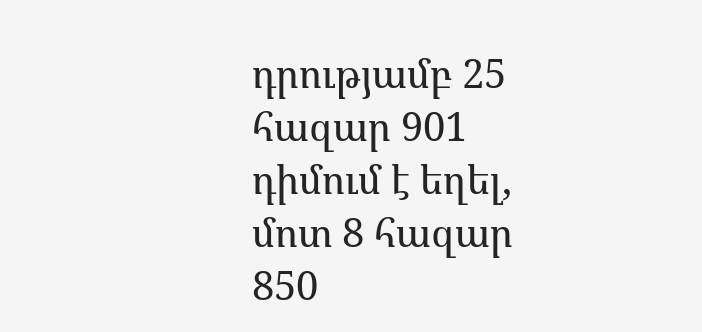դրությամբ 25 հազար 901 դիմում է եղել, մոտ 8 հազար 850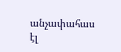անչափահաս էլ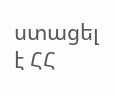ստացել է ՀՀ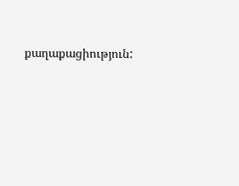քաղաքացիություն: